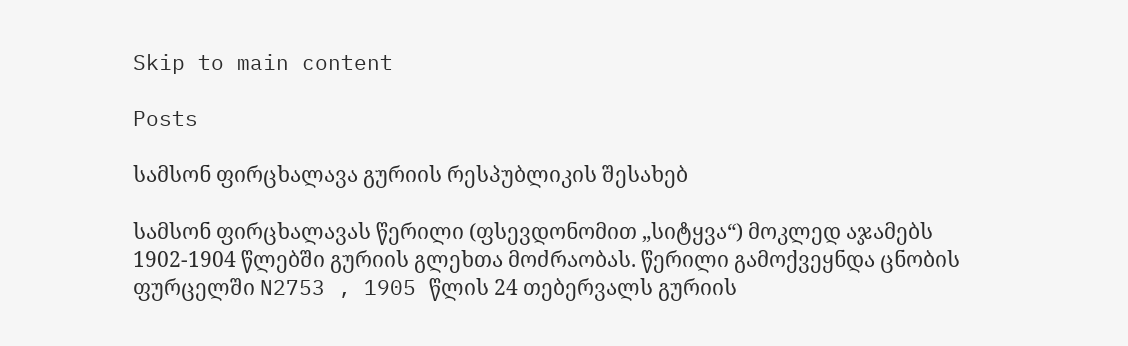Skip to main content

Posts

სამსონ ფირცხალავა გურიის რესპუბლიკის შესახებ

სამსონ ფირცხალავას წერილი (ფსევდონომით „სიტყვა“) მოკლედ აჯამებს 1902-1904 წლებში გურიის გლეხთა მოძრაობას. წერილი გამოქვეყნდა ცნობის ფურცელში N2753 , 1905 წლის 24 თებერვალს გურიის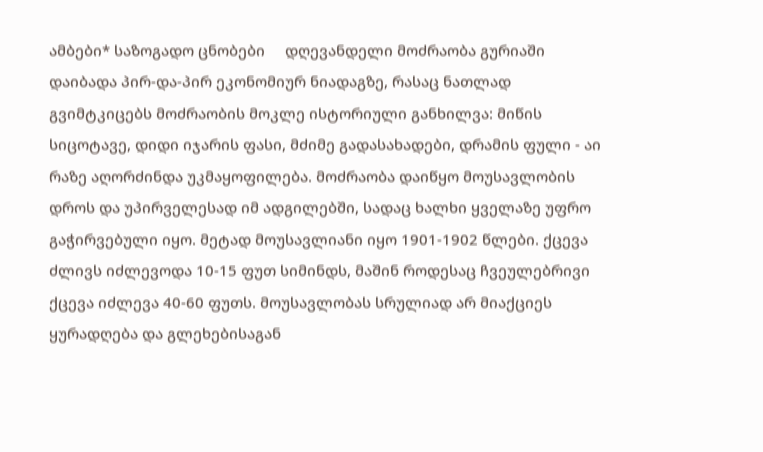ამბები* საზოგადო ცნობები     დღევანდელი მოძრაობა გურიაში დაიბადა პირ-და-პირ ეკონომიურ ნიადაგზე, რასაც ნათლად გვიმტკიცებს მოძრაობის მოკლე ისტორიული განხილვა: მიწის სიცოტავე, დიდი იჯარის ფასი, მძიმე გადასახადები, დრამის ფული - აი რაზე აღორძინდა უკმაყოფილება. მოძრაობა დაიწყო მოუსავლობის დროს და უპირველესად იმ ადგილებში, სადაც ხალხი ყველაზე უფრო გაჭირვებული იყო. მეტად მოუსავლიანი იყო 1901-1902 წლები. ქცევა ძლივს იძლევოდა 10-15 ფუთ სიმინდს, მაშინ როდესაც ჩვეულებრივი ქცევა იძლევა 40-60 ფუთს. მოუსავლობას სრულიად არ მიაქციეს ყურადღება და გლეხებისაგან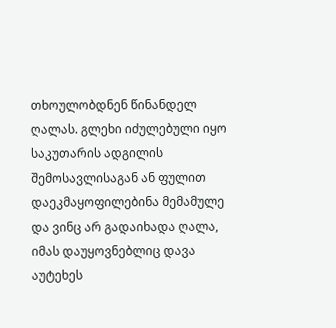თხოულობდნენ წინანდელ ღალას. გლეხი იძულებული იყო საკუთარის ადგილის შემოსავლისაგან ან ფულით დაეკმაყოფილებინა მემამულე და ვინც არ გადაიხადა ღალა, იმას დაუყოვნებლიც დავა აუტეხეს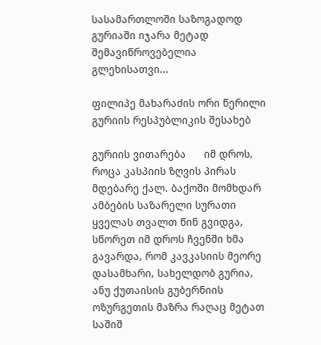სასამართლოში საზოგადოდ გურიაში იჯარა მეტად შემავიწროვებელია გლეხისათვი...

ფილიპე მახარაძის ორი წერილი გურიის რესპუბლიკის შესახებ

გურიის ვითარება      იმ დროს, როცა კასპიის ზღვის პირას მდებარე ქალ. ბაქოში მომხდარ ამბების საზარელი სურათი ყველას თვალთ წინ გვიდგა, სწორეთ იმ დროს ჩვენში ხმა გავარდა, რომ კავკასიის მეორე დასამხარი, სახელდობ გურია, ანუ ქუთაისის გუბერნიის ოზურგეთის მაზრა რაღაც მეტათ საშიშ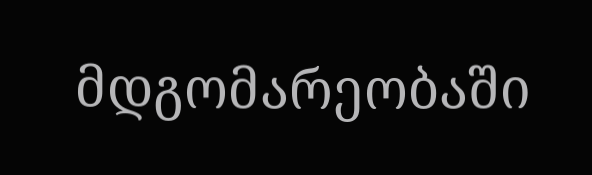მდგომარეობაში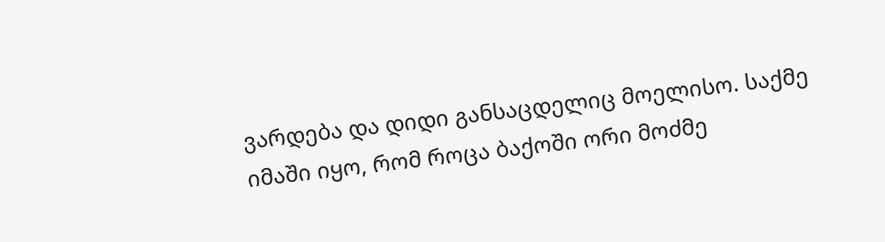ვარდება და დიდი განსაცდელიც მოელისო. საქმე იმაში იყო, რომ როცა ბაქოში ორი მოძმე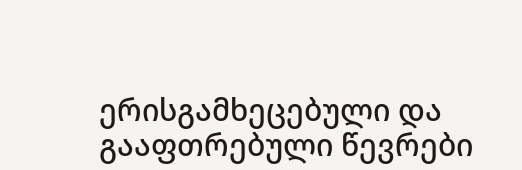ერისგამხეცებული და გააფთრებული წევრები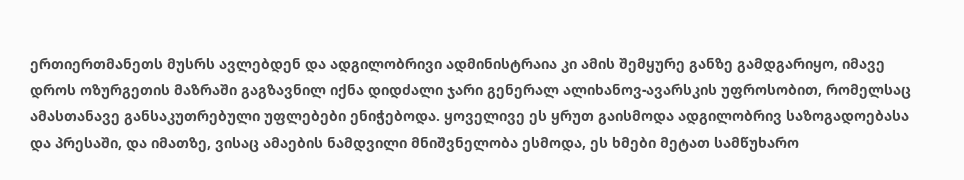ერთიერთმანეთს მუსრს ავლებდენ და ადგილობრივი ადმინისტრაია კი ამის შემყურე განზე გამდგარიყო, იმავე დროს ოზურგეთის მაზრაში გაგზავნილ იქნა დიდძალი ჯარი გენერალ ალიხანოვ-ავარსკის უფროსობით, რომელსაც ამასთანავე განსაკუთრებული უფლებები ენიჭებოდა. ყოველივე ეს ყრუთ გაისმოდა ადგილობრივ საზოგადოებასა და პრესაში, და იმათზე, ვისაც ამაების ნამდვილი მნიშვნელობა ესმოდა, ეს ხმები მეტათ სამწუხარო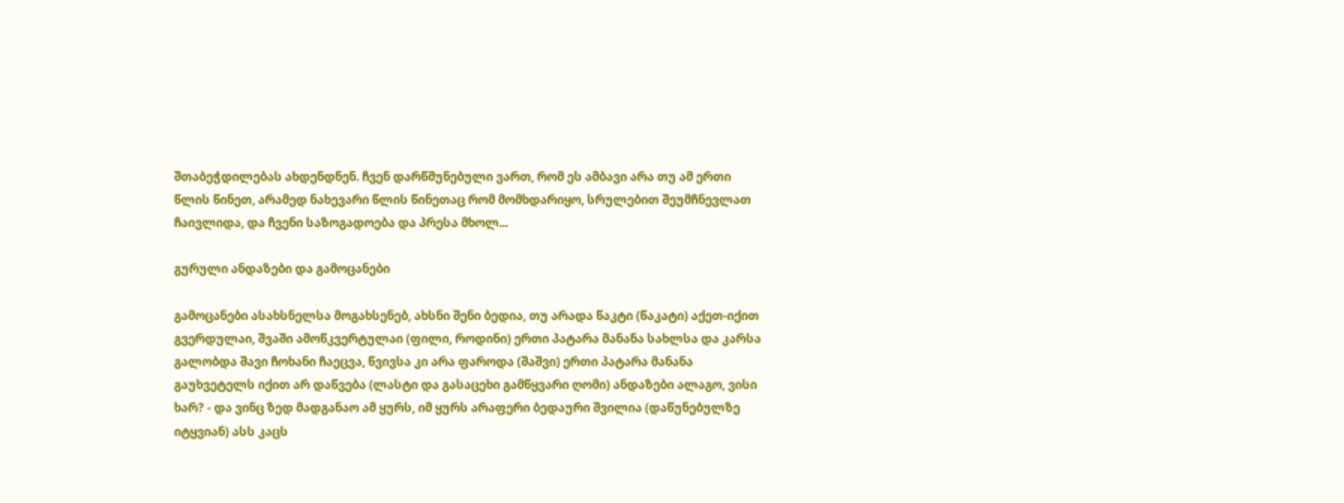შთაბეჭდილებას ახდენდნენ. ჩვენ დარწმუნებული ვართ, რომ ეს ამბავი არა თუ ამ ერთი წლის წინეთ, არამედ ნახევარი წლის წინეთაც რომ მომხდარიყო, სრულებით შეუმჩნევლათ ჩაივლიდა, და ჩვენი საზოგადოება და პრესა მხოლ...

გურული ანდაზები და გამოცანები

გამოცანები ასახსნელსა მოგახსენებ, ახსნი შენი ბედია, თუ არადა წაკტი (წაკატი) აქეთ-იქით გვერდულაი, შვაში ამოწკვერტულაი (ფილი, როდინი) ერთი პატარა მანანა სახლსა და კარსა გალობდა შავი ჩოხანი ჩაეცვა, წვივსა კი არა ფაროდა (შაშვი) ერთი პატარა მანანა გაუხვეტელს იქით არ დაწვება (ლასტი და გასაცეხი გამწყვარი ღომი) ანდაზები ალაგო, ვისი ხარ? - და ვინც ზედ მადგანაო ამ ყურს, იმ ყურს არაფერი ბედაური შვილია (დაწუნებულზე იტყვიან) ასს კაცს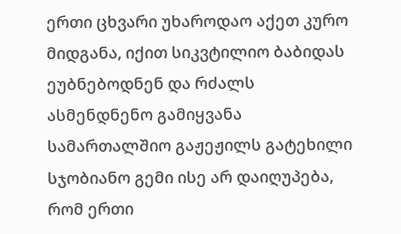ერთი ცხვარი უხაროდაო აქეთ კურო მიდგანა, იქით სიკვტილიო ბაბიდას ეუბნებოდნენ და რძალს ასმენდნენო გამიყვანა სამართალშიო გაჟეჟილს გატეხილი სჯობიანო გემი ისე არ დაიღუპება, რომ ერთი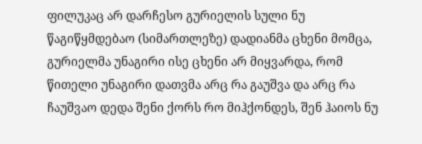ფილუკაც არ დარჩესო გურიელის სული ნუ წაგიწყმდებაო (სიმართლეზე) დადიანმა ცხენი მომცა, გურიელმა უნაგირი ისე ცხენი არ მიყვარდა, რომ წითელი უნაგირი დათვმა არც რა გაუშვა და არც რა ჩაუშვაო დედა შენი ქორს რო მიჰქონდეს, შენ ჰაიოს ნუ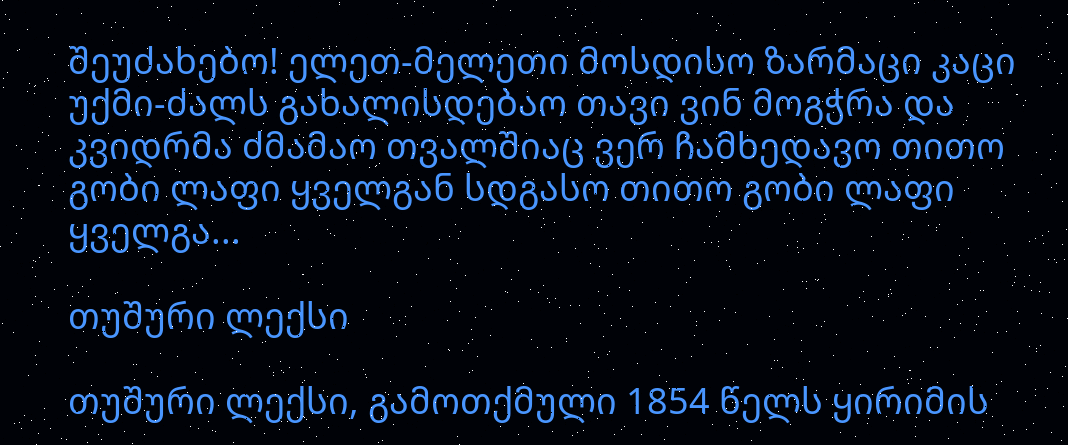შეუძახებო! ელეთ-მელეთი მოსდისო ზარმაცი კაცი უქმი-ძალს გახალისდებაო თავი ვინ მოგჭრა და კვიდრმა ძმამაო თვალშიაც ვერ ჩამხედავო თითო გობი ლაფი ყველგან სდგასო თითო გობი ლაფი ყველგა...

თუშური ლექსი

თუშური ლექსი, გამოთქმული 1854 წელს ყირიმის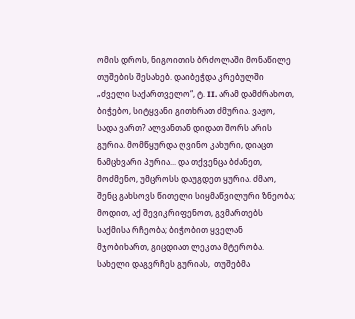ომის დროს, ნიგოითის ბრძოლაში მონაწილე თუშების შესახებ. დაიბეჭდა კრებულში „ძველი საქართველო“, ტ. II. არამ დამძრახოთ, ბიჭებო, სიტყვანი გითხრათ ძმურია. ვაჟო, სადა ვართ? ალვანთან დიდათ შორს არის გურია. მომწყურდა ღვინო კახური, დიაცთ ნამცხვარი პურია... და თქვენცა ბძანეთ, მოძმენო, უმცროსს დაუგდეთ ყურია. ძმაო, შენც გახსოვს წითელი სიყმაწვილური ზნეობა; მოდით, აქ შევიკრიფენოთ, გვმართებს საქმისა რჩეობა; ბიჭობით ყველან მჯობიხართ, გიცდიათ ლეკთა მტერობა. სახელი დაგვრჩეს გურიას,  თუშებმა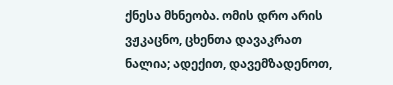ქნესა მხნეობა. ომის დრო არის ვჟკაცნო, ცხენთა დავაკრათ ნალია; ადექით, დავემზადენოთ,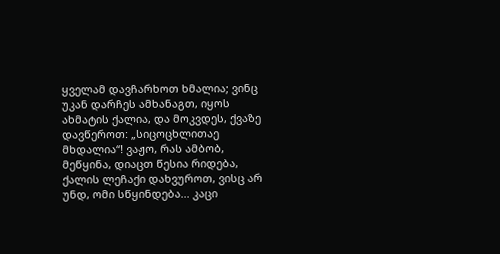ყველამ დავჩარხოთ ხმალია; ვინც უკან დარჩეს ამხანაგთ, იყოს ახმატის ქალია, და მოკვდეს, ქვაზე დავწეროთ: „სიცოცხლითაე მხდალია“! ვაჟო, რას ამბობ, მეწყინა, დიაცთ წესია რიდება, ქალის ლეჩაქი დახვუროთ, ვისც არ უნდ, ომი სწყინდება... კაცი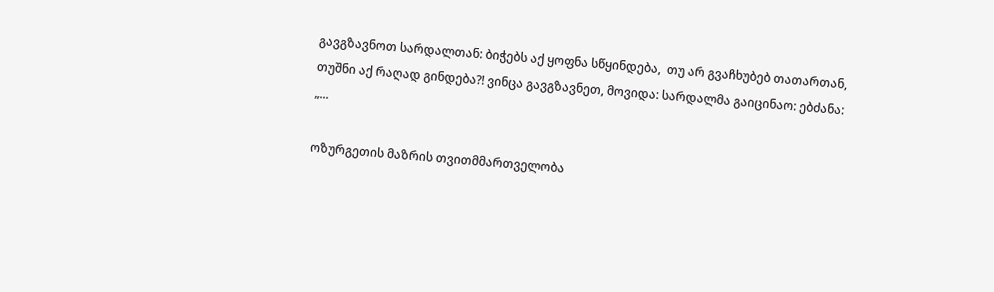გავგზავნოთ სარდალთან: ბიჭებს აქ ყოფნა სწყინდება,  თუ არ გვაჩხუბებ თათართან,  თუშნი აქ რაღად გინდება?! ვინცა გავგზავნეთ, მოვიდა: სარდალმა გაიცინაო: ებძანა: „...

ოზურგეთის მაზრის თვითმმართველობა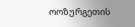ოოზურგეთის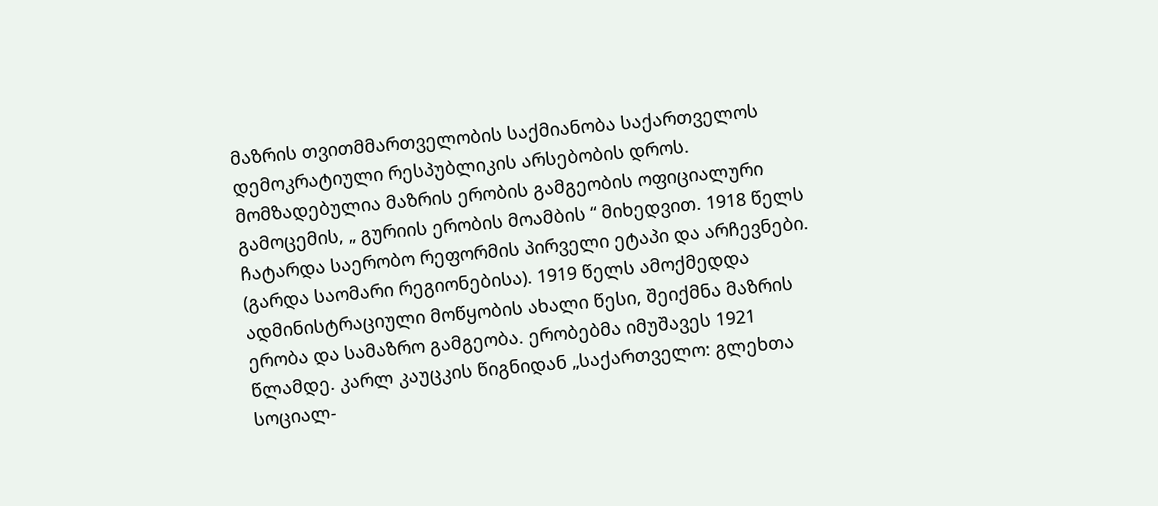მაზრის თვითმმართველობის საქმიანობა საქართველოს დემოკრატიული რესპუბლიკის არსებობის დროს. მომზადებულია მაზრის ერობის გამგეობის ოფიციალური გამოცემის, „ გურიის ერობის მოამბის “ მიხედვით. 1918 წელს ჩატარდა საერობო რეფორმის პირველი ეტაპი და არჩევნები. (გარდა საომარი რეგიონებისა). 1919 წელს ამოქმედდა ადმინისტრაციული მოწყობის ახალი წესი, შეიქმნა მაზრის ერობა და სამაზრო გამგეობა. ერობებმა იმუშავეს 1921 წლამდე. კარლ კაუცკის წიგნიდან „საქართველო: გლეხთა სოციალ-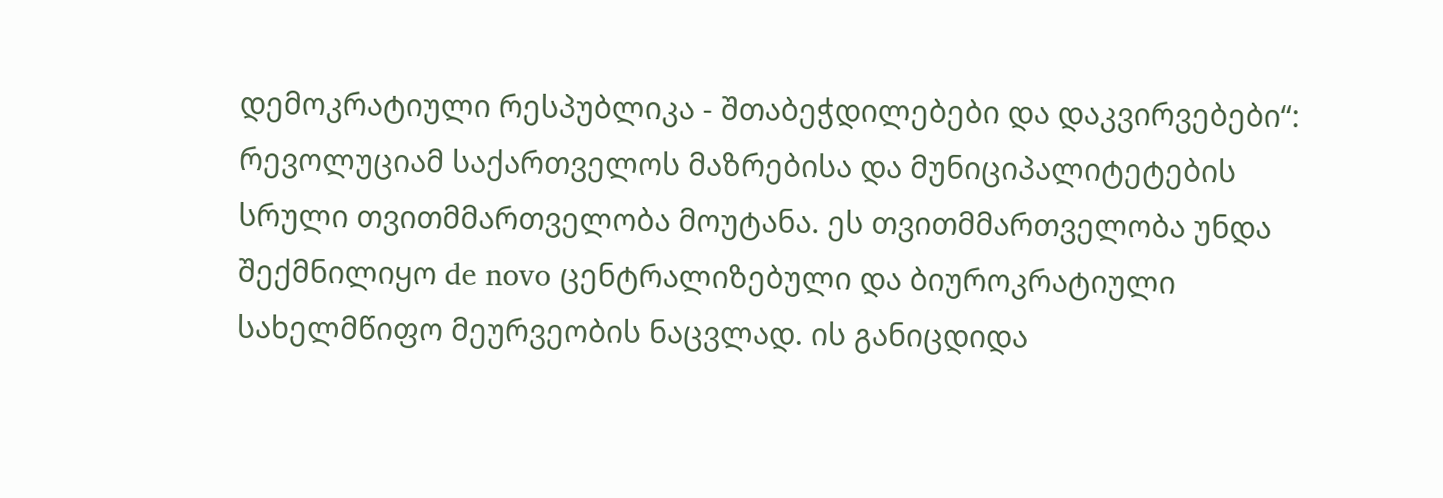დემოკრატიული რესპუბლიკა - შთაბეჭდილებები და დაკვირვებები“:  რევოლუციამ საქართველოს მაზრებისა და მუნიციპალიტეტების სრული თვითმმართველობა მოუტანა. ეს თვითმმართველობა უნდა შექმნილიყო de novo ცენტრალიზებული და ბიუროკრატიული სახელმწიფო მეურვეობის ნაცვლად. ის განიცდიდა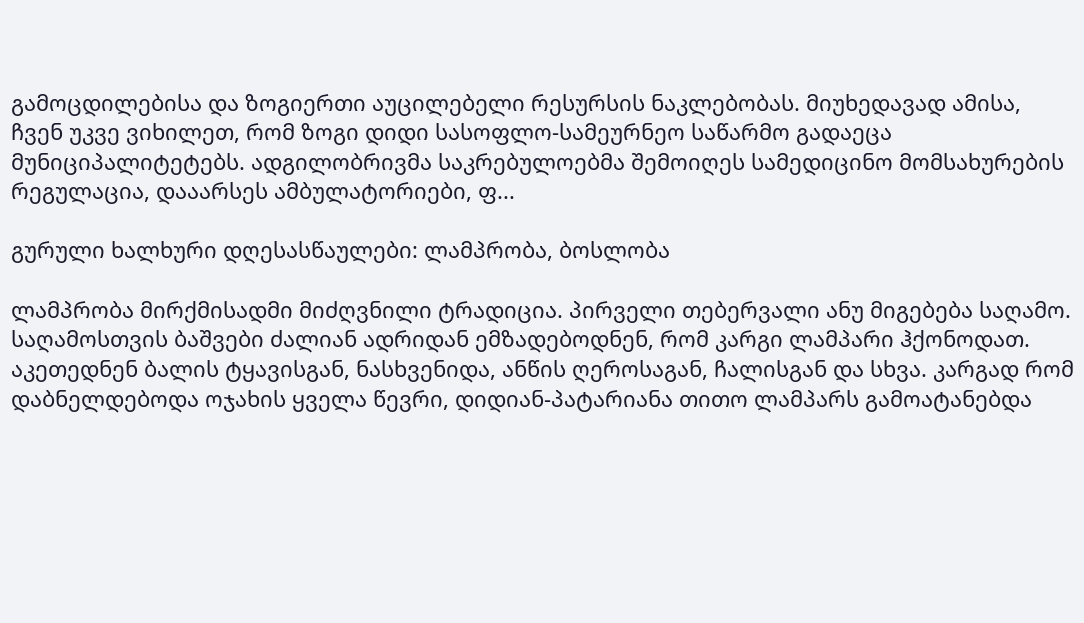გამოცდილებისა და ზოგიერთი აუცილებელი რესურსის ნაკლებობას. მიუხედავად ამისა, ჩვენ უკვე ვიხილეთ, რომ ზოგი დიდი სასოფლო-სამეურნეო საწარმო გადაეცა მუნიციპალიტეტებს. ადგილობრივმა საკრებულოებმა შემოიღეს სამედიცინო მომსახურების რეგულაცია, დააარსეს ამბულატორიები, ფ...

გურული ხალხური დღესასწაულები: ლამპრობა, ბოსლობა

ლამპრობა მირქმისადმი მიძღვნილი ტრადიცია. პირველი თებერვალი ანუ მიგებება საღამო. საღამოსთვის ბაშვები ძალიან ადრიდან ემზადებოდნენ, რომ კარგი ლამპარი ჰქონოდათ. აკეთედნენ ბალის ტყავისგან, ნასხვენიდა, ანწის ღეროსაგან, ჩალისგან და სხვა. კარგად რომ დაბნელდებოდა ოჯახის ყველა წევრი, დიდიან-პატარიანა თითო ლამპარს გამოატანებდა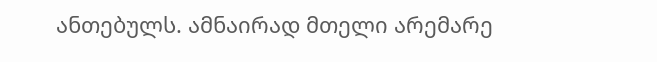ანთებულს. ამნაირად მთელი არემარე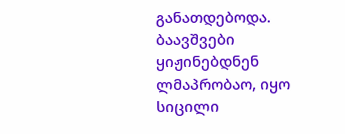განათდებოდა. ბაავშვები ყიჟინებდნენ ლმაპრობაო, იყო სიცილი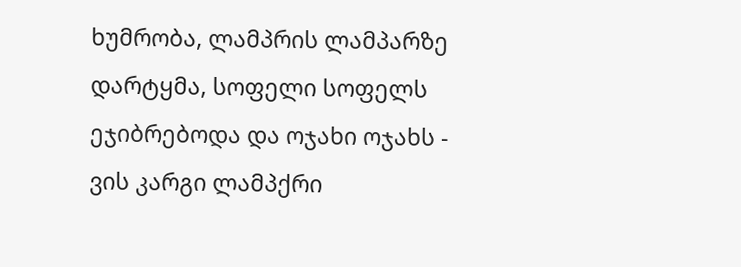ხუმრობა, ლამპრის ლამპარზე დარტყმა, სოფელი სოფელს ეჯიბრებოდა და ოჯახი ოჯახს - ვის კარგი ლამპქრი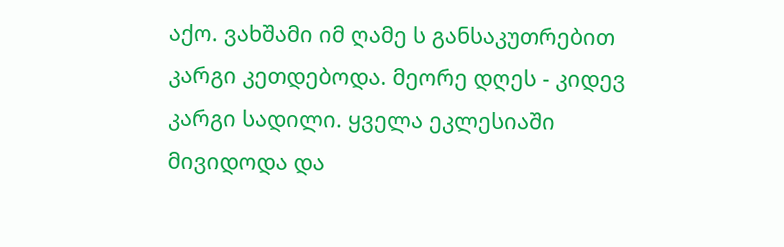აქო. ვახშამი იმ ღამე ს განსაკუთრებით კარგი კეთდებოდა. მეორე დღეს - კიდევ კარგი სადილი. ყველა ეკლესიაში მივიდოდა და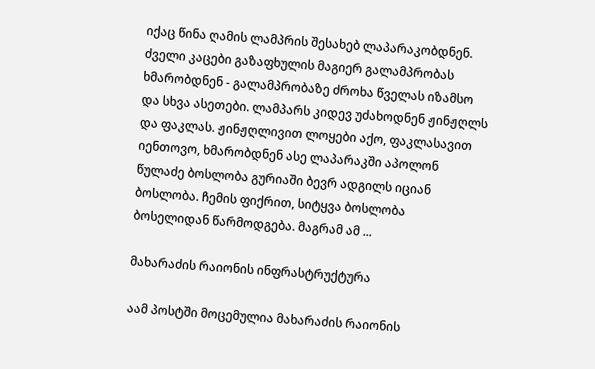იქაც წინა ღამის ლამპრის შესახებ ლაპარაკობდნენ. ძველი კაცები გაზაფხულის მაგიერ გალამპრობას ხმარობდნენ - გალამპრობაზე ძროხა წველას იზამსო და სხვა ასეთები. ლამპარს კიდევ უძახოდნენ ჟინჟღლს და ფაკლას. ჟინჟღლივით ლოყები აქო, ფაკლასავით იენთოვო, ხმარობდნენ ასე ლაპარაკში აპოლონ წულაძე ბოსლობა გურიაში ბევრ ადგილს იციან ბოსლობა. ჩემის ფიქრით, სიტყვა ბოსლობა ბოსელიდან წარმოდგება. მაგრამ ამ ...

მახარაძის რაიონის ინფრასტრუქტურა

აამ პოსტში მოცემულია მახარაძის რაიონის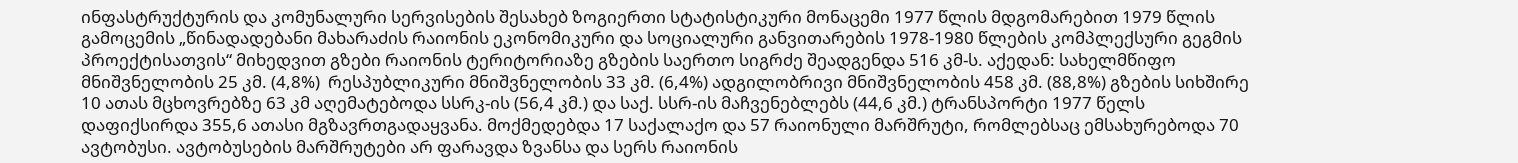ინფასტრუქტურის და კომუნალური სერვისების შესახებ ზოგიერთი სტატისტიკური მონაცემი 1977 წლის მდგომარებით 1979 წლის გამოცემის „წინადადებანი მახარაძის რაიონის ეკონომიკური და სოციალური განვითარების 1978-1980 წლების კომპლექსური გეგმის პროექტისათვის“ მიხედვით გზები რაიონის ტერიტორიაზე გზების საერთო სიგრძე შეადგენდა 516 კმ-ს. აქედან: სახელმწიფო მნიშვნელობის 25 კმ. (4,8%)  რესპუბლიკური მნიშვნელობის 33 კმ. (6,4%) ადგილობრივი მნიშვნელობის 458 კმ. (88,8%) გზების სიხშირე 10 ათას მცხოვრებზე 63 კმ აღემატებოდა სსრკ-ის (56,4 კმ.) და საქ. სსრ-ის მაჩვენებლებს (44,6 კმ.) ტრანსპორტი 1977 წელს დაფიქსირდა 355,6 ათასი მგზავრთგადაყვანა. მოქმედებდა 17 საქალაქო და 57 რაიონული მარშრუტი, რომლებსაც ემსახურებოდა 70 ავტობუსი. ავტობუსების მარშრუტები არ ფარავდა ზვანსა და სერს რაიონის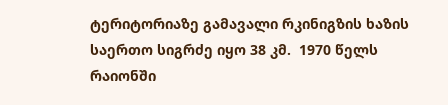ტერიტორიაზე გამავალი რკინიგზის ხაზის საერთო სიგრძე იყო 38 კმ.  1970 წელს რაიონში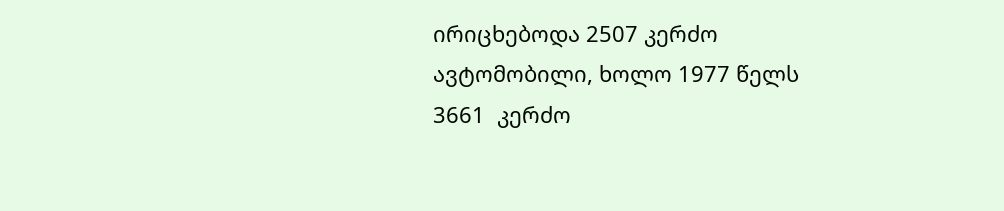ირიცხებოდა 2507 კერძო ავტომობილი, ხოლო 1977 წელს 3661  კერძო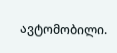ავტომობილი.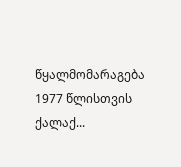წყალმომარაგება 1977 წლისთვის ქალაქ...